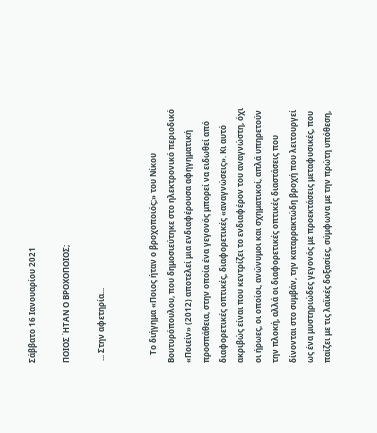Σάββατο 16 Ιανουαρίου 2021

ΠΟΙΟΣ ΉΤΑΝ Ο ΒΡΟΧΟΠΟΙΟΣ;

 ... Στην αφετηρία...


    Το διήγημα «Ποιος ήταν ο βροχοποιός;» του Νίκου Βουτυρόπουλου, που δημοσιεύτηκε στο ηλεκτρονικό περιοδικό «Ποιείν» (2012) αποτελεί μια ενδιαφέρουσα αφηγηματική προσπάθεια, στην οποία ένα γεγονός μπορεί να ειδωθεί από διαφορετικές οπτικές, διαφορετικές «αναγνώσεις». Κι αυτό ακριβώς είναι που κεντρίζει το ενδιαφέρον του αναγνώστη, όχι οι ήρωες, οι οποίοι, ανώνυμοι και σχηματικοί, απλά υπηρετούν την πλοκή, αλλά οι διαφορετικές οπτικές διαστάσεις που δίνονται στο συμβάν, την καταρρακτώδη βροχή που λειτουργεί ως ένα μυστηριώδες γεγονός με προεκτάσεις μεταφυσικές, που παίζει με τις λαϊκές δοξασίες, σύμφωνα με την πρώτη υπόθεση,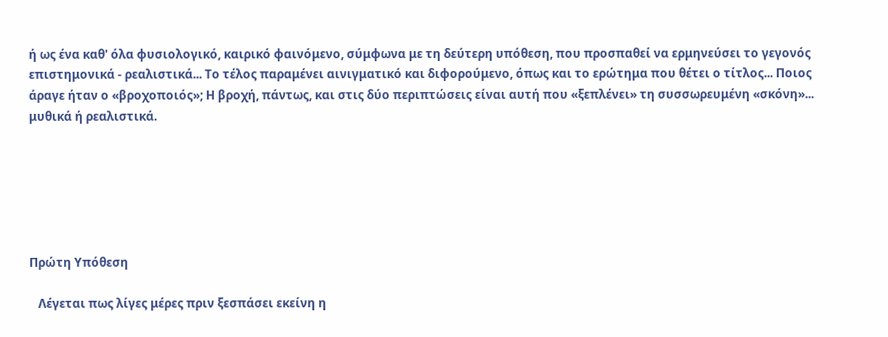ή ως ένα καθ' όλα φυσιολογικό, καιρικό φαινόμενο, σύμφωνα με τη δεύτερη υπόθεση, που προσπαθεί να ερμηνεύσει το γεγονός επιστημονικά - ρεαλιστικά... Το τέλος παραμένει αινιγματικό και διφορούμενο, όπως και το ερώτημα που θέτει ο τίτλος... Ποιος άραγε ήταν ο «βροχοποιός»; Η βροχή, πάντως, και στις δύο περιπτώσεις είναι αυτή που «ξεπλένει» τη συσσωρευμένη «σκόνη»... μυθικά ή ρεαλιστικά.






Πρώτη Υπόθεση

   Λέγεται πως λίγες μέρες πριν ξεσπάσει εκείνη η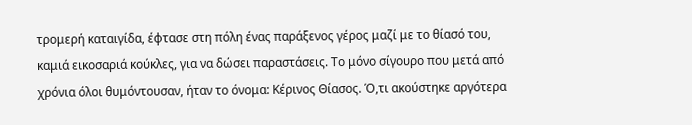τρομερή καταιγίδα, έφτασε στη πόλη ένας παράξενος γέρος μαζί με το θίασό του, καμιά εικοσαριά κούκλες, για να δώσει παραστάσεις. Το μόνο σίγουρο που μετά από χρόνια όλοι θυμόντουσαν, ήταν το όνομα: Κέρινος Θίασος. Ό,τι ακούστηκε αργότερα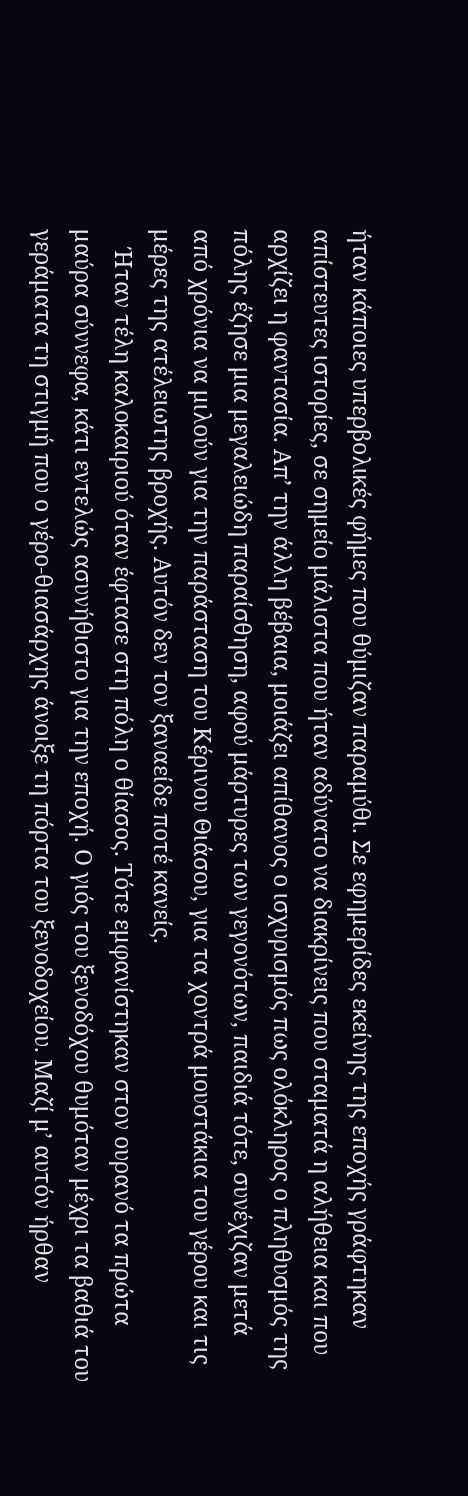ήταν κάποιες υπερβολικές φήμες που θύμιζαν παραμύθι. Σε εφημερίδες εκείνης της εποχής γράφτηκαν απίστευτες ιστορίες, σε σημείο μάλιστα που ήταν αδύνατο να διακρίνεις που σταματά η αλήθεια και που αρχίζει η φαντασία. Απʼ την άλλη βέβαια, μοιάζει απίθανος ο ισχυρισμός πως ολόκληρος ο πληθυσμός της πόλης έζησε μια μεγαλειώδη παραίσθηση, αφού μάρτυρες των γεγονότων, παιδιά τότε, συνέχιζαν μετά από χρόνια να μιλούν για την παράσταση του Κέρινου Θιάσου, για τα χοντρά μουστάκια του γέρου και τις μέρες της ατέλειωτης βροχής. Αυτόν δεν τον ξαναείδε ποτέ κανείς.
   Ήταν τέλη καλοκαιριού όταν έφτασε στη πόλη ο θίασος. Τότε εμφανίστηκαν στον ουρανό τα πρώτα μαύρα σύννεφα, κάτι εντελώς ασυνήθιστο για την εποχή. Ο γιός του ξενοδόχου θυμόταν μέχρι τα βαθιά του γεράματα τη στιγμή που ο γέρο-θιασάρχης άνοιξε τη πόρτα του ξενοδοχείου. Μαζί μʼ αυτόν ήρθαν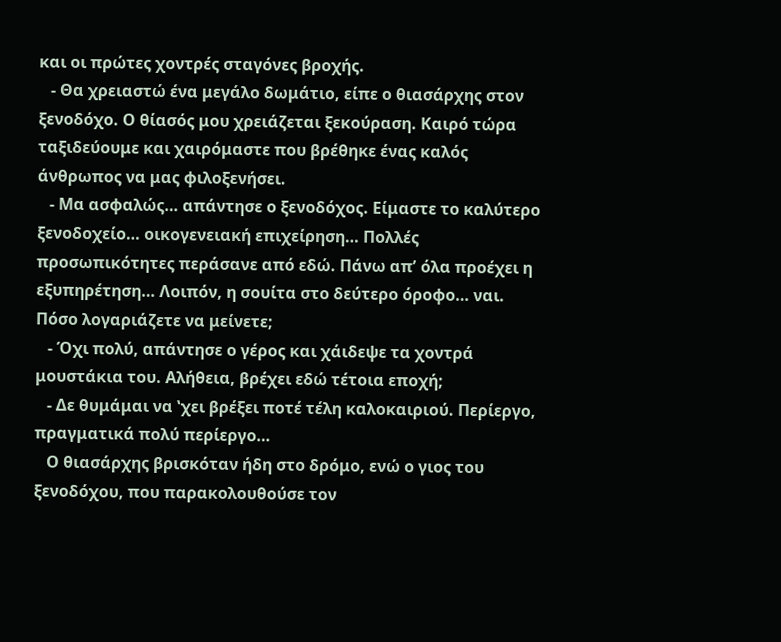και οι πρώτες χοντρές σταγόνες βροχής.
   - Θα χρειαστώ ένα μεγάλο δωμάτιο, είπε ο θιασάρχης στον ξενοδόχο. Ο θίασός μου χρειάζεται ξεκούραση. Καιρό τώρα ταξιδεύουμε και χαιρόμαστε που βρέθηκε ένας καλός άνθρωπος να μας φιλοξενήσει.
   - Μα ασφαλώς… απάντησε ο ξενοδόχος. Είμαστε το καλύτερο ξενοδοχείο… οικογενειακή επιχείρηση… Πολλές προσωπικότητες περάσανε από εδώ. Πάνω απʼ όλα προέχει η εξυπηρέτηση… Λοιπόν, η σουίτα στο δεύτερο όροφο… ναι. Πόσο λογαριάζετε να μείνετε;
   - Όχι πολύ, απάντησε ο γέρος και χάιδεψε τα χοντρά μουστάκια του. Αλήθεια, βρέχει εδώ τέτοια εποχή;
   - Δε θυμάμαι να ʽχει βρέξει ποτέ τέλη καλοκαιριού. Περίεργο, πραγματικά πολύ περίεργο…
   Ο θιασάρχης βρισκόταν ήδη στο δρόμο, ενώ ο γιος του ξενοδόχου, που παρακολουθούσε τον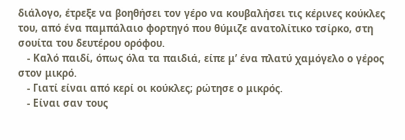διάλογο, έτρεξε να βοηθήσει τον γέρο να κουβαλήσει τις κέρινες κούκλες του, από ένα παμπάλαιο φορτηγό που θύμιζε ανατολίτικο τσίρκο, στη σουίτα του δευτέρου ορόφου.
   - Καλό παιδί, όπως όλα τα παιδιά, είπε μʼ ένα πλατύ χαμόγελο ο γέρος στον μικρό.
   - Γιατί είναι από κερί οι κούκλες; ρώτησε ο μικρός.
   - Είναι σαν τους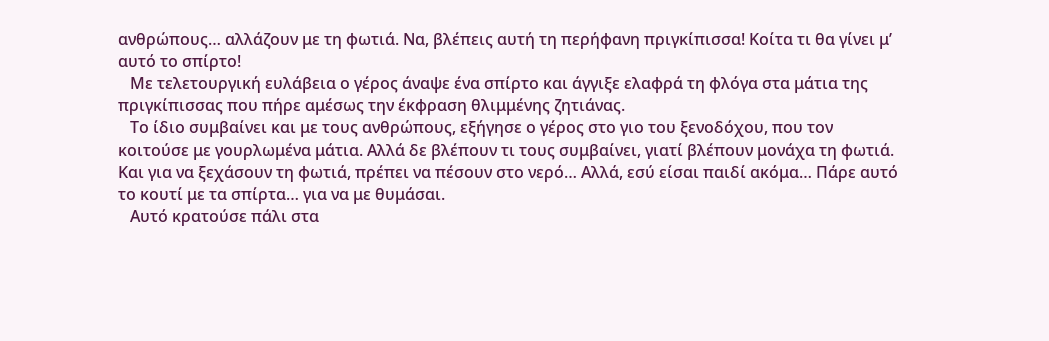ανθρώπους… αλλάζουν με τη φωτιά. Να, βλέπεις αυτή τη περήφανη πριγκίπισσα! Κοίτα τι θα γίνει μʼ αυτό το σπίρτο!
   Με τελετουργική ευλάβεια ο γέρος άναψε ένα σπίρτο και άγγιξε ελαφρά τη φλόγα στα μάτια της πριγκίπισσας που πήρε αμέσως την έκφραση θλιμμένης ζητιάνας.
   Το ίδιο συμβαίνει και με τους ανθρώπους, εξήγησε ο γέρος στο γιο του ξενοδόχου, που τον κοιτούσε με γουρλωμένα μάτια. Αλλά δε βλέπουν τι τους συμβαίνει, γιατί βλέπουν μονάχα τη φωτιά. Και για να ξεχάσουν τη φωτιά, πρέπει να πέσουν στο νερό… Αλλά, εσύ είσαι παιδί ακόμα… Πάρε αυτό το κουτί με τα σπίρτα… για να με θυμάσαι.
   Αυτό κρατούσε πάλι στα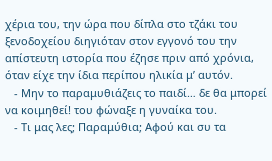χέρια του, την ώρα που δίπλα στο τζάκι του ξενοδοχείου διηγιόταν στον εγγονό του την απίστευτη ιστορία που έζησε πριν από χρόνια, όταν είχε την ίδια περίπου ηλικία μʼ αυτόν.
   - Μην το παραμυθιάζεις το παιδί… δε θα μπορεί να κοιμηθεί! του φώναξε η γυναίκα του.
   - Τι μας λες; Παραμύθια; Αφού και συ τα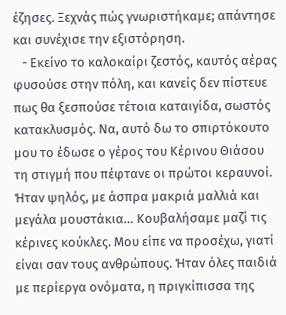έζησες. Ξεχνάς πώς γνωριστήκαμε; απάντησε και συνέχισε την εξιστόρηση.
   - Εκείνο το καλοκαίρι ζεστός, καυτός αέρας φυσούσε στην πόλη, και κανείς δεν πίστευε πως θα ξεσπούσε τέτοια καταιγίδα, σωστός κατακλυσμός. Να, αυτό δω το σπιρτόκουτο μου το έδωσε ο γέρος του Κέρινου Θιάσου τη στιγμή που πέφτανε οι πρώτοι κεραυνοί. Ήταν ψηλός, με άσπρα μακριά μαλλιά και μεγάλα μουστάκια… Κουβαλήσαμε μαζί τις κέρινες κούκλες. Μου είπε να προσέχω, γιατί είναι σαν τους ανθρώπους. Ήταν όλες παιδιά με περίεργα ονόματα, η πριγκίπισσα της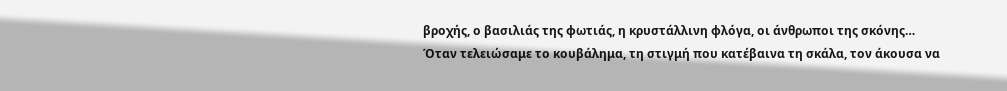βροχής, ο βασιλιάς της φωτιάς, η κρυστάλλινη φλόγα, οι άνθρωποι της σκόνης… Όταν τελειώσαμε το κουβάλημα, τη στιγμή που κατέβαινα τη σκάλα, τον άκουσα να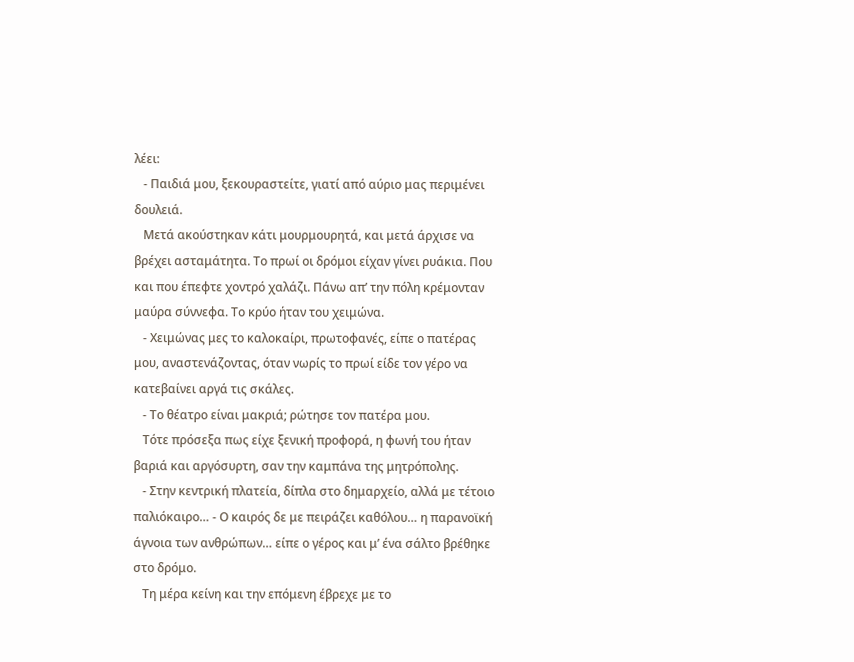λέει:
   - Παιδιά μου, ξεκουραστείτε, γιατί από αύριο μας περιμένει δουλειά.
   Μετά ακούστηκαν κάτι μουρμουρητά, και μετά άρχισε να βρέχει ασταμάτητα. Το πρωί οι δρόμοι είχαν γίνει ρυάκια. Που και που έπεφτε χοντρό χαλάζι. Πάνω απʼ την πόλη κρέμονταν μαύρα σύννεφα. Το κρύο ήταν του χειμώνα.
   - Χειμώνας μες το καλοκαίρι, πρωτοφανές, είπε ο πατέρας μου, αναστενάζοντας, όταν νωρίς το πρωί είδε τον γέρο να κατεβαίνει αργά τις σκάλες.
   - Το θέατρο είναι μακριά; ρώτησε τον πατέρα μου.
   Τότε πρόσεξα πως είχε ξενική προφορά, η φωνή του ήταν βαριά και αργόσυρτη, σαν την καμπάνα της μητρόπολης.
   - Στην κεντρική πλατεία, δίπλα στο δημαρχείο, αλλά με τέτοιο παλιόκαιρο… - Ο καιρός δε με πειράζει καθόλου… η παρανοϊκή άγνοια των ανθρώπων… είπε ο γέρος και μʼ ένα σάλτο βρέθηκε στο δρόμο.
   Τη μέρα κείνη και την επόμενη έβρεχε με το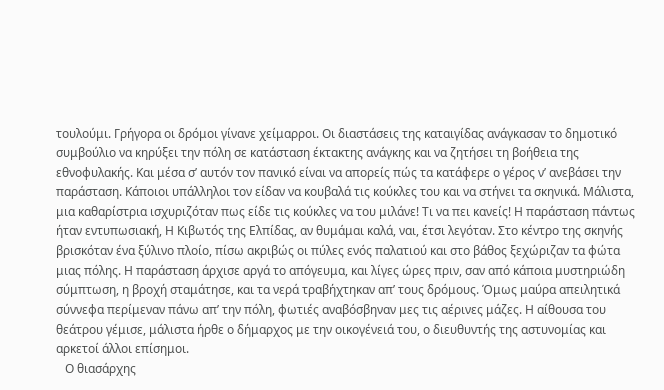τουλούμι. Γρήγορα οι δρόμοι γίνανε χείμαρροι. Οι διαστάσεις της καταιγίδας ανάγκασαν το δημοτικό συμβούλιο να κηρύξει την πόλη σε κατάσταση έκτακτης ανάγκης και να ζητήσει τη βοήθεια της εθνοφυλακής. Και μέσα σʼ αυτόν τον πανικό είναι να απορείς πώς τα κατάφερε ο γέρος νʼ ανεβάσει την παράσταση. Κάποιοι υπάλληλοι τον είδαν να κουβαλά τις κούκλες του και να στήνει τα σκηνικά. Μάλιστα, μια καθαρίστρια ισχυριζόταν πως είδε τις κούκλες να του μιλάνε! Τι να πει κανείς! Η παράσταση πάντως ήταν εντυπωσιακή, Η Κιβωτός της Ελπίδας, αν θυμάμαι καλά, ναι, έτσι λεγόταν. Στο κέντρο της σκηνής βρισκόταν ένα ξύλινο πλοίο, πίσω ακριβώς οι πύλες ενός παλατιού και στο βάθος ξεχώριζαν τα φώτα μιας πόλης. Η παράσταση άρχισε αργά το απόγευμα, και λίγες ώρες πριν, σαν από κάποια μυστηριώδη σύμπτωση, η βροχή σταμάτησε, και τα νερά τραβήχτηκαν απʼ τους δρόμους. Όμως μαύρα απειλητικά σύννεφα περίμεναν πάνω απʼ την πόλη, φωτιές αναβόσβηναν μες τις αέρινες μάζες. Η αίθουσα του θεάτρου γέμισε, μάλιστα ήρθε ο δήμαρχος με την οικογένειά του, ο διευθυντής της αστυνομίας και αρκετοί άλλοι επίσημοι.
   Ο θιασάρχης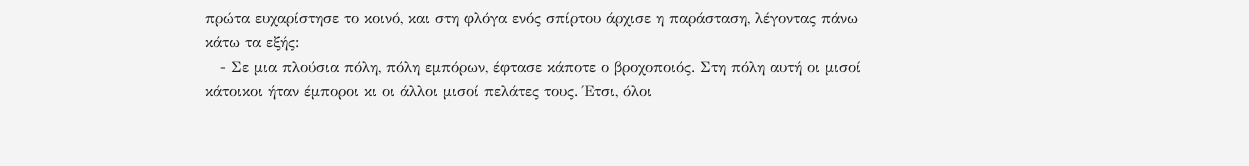πρώτα ευχαρίστησε το κοινό, και στη φλόγα ενός σπίρτου άρχισε η παράσταση, λέγοντας πάνω κάτω τα εξής:
   - Σε μια πλούσια πόλη, πόλη εμπόρων, έφτασε κάποτε ο βροχοποιός. Στη πόλη αυτή οι μισοί κάτοικοι ήταν έμποροι κι οι άλλοι μισοί πελάτες τους. Έτσι, όλοι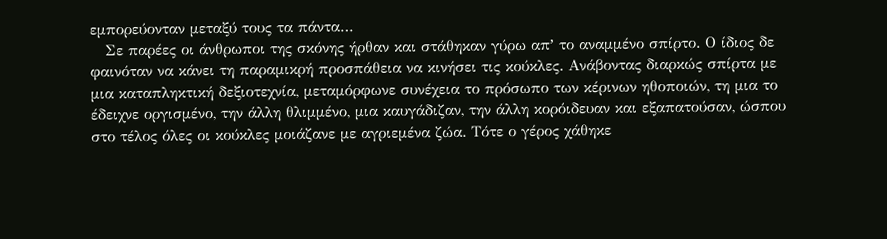εμπορεύονταν μεταξύ τους τα πάντα…
   Σε παρέες οι άνθρωποι της σκόνης ήρθαν και στάθηκαν γύρω απʼ το αναμμένο σπίρτο. Ο ίδιος δε φαινόταν να κάνει τη παραμικρή προσπάθεια να κινήσει τις κούκλες. Ανάβοντας διαρκώς σπίρτα με μια καταπληκτική δεξιοτεχνία, μεταμόρφωνε συνέχεια το πρόσωπο των κέρινων ηθοποιών, τη μια το έδειχνε οργισμένο, την άλλη θλιμμένο, μια καυγάδιζαν, την άλλη κορόιδευαν και εξαπατούσαν, ώσπου στο τέλος όλες οι κούκλες μοιάζανε με αγριεμένα ζώα. Τότε ο γέρος χάθηκε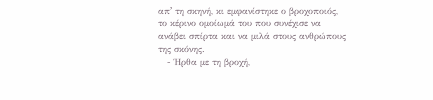απʼ τη σκηνή, κι εμφανίστηκε ο βροχοποιός, το κέρινο ομοίωμά του που συνέχισε να ανάβει σπίρτα και να μιλά στους ανθρώπους της σκόνης.
   - Ήρθα με τη βροχή,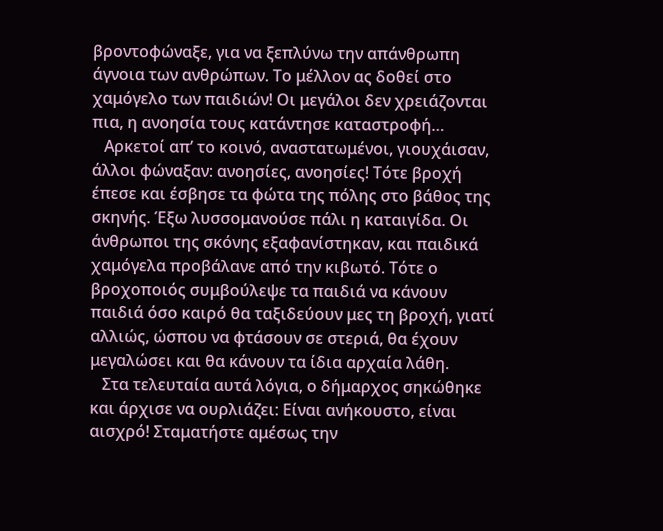βροντοφώναξε, για να ξεπλύνω την απάνθρωπη άγνοια των ανθρώπων. Το μέλλον ας δοθεί στο χαμόγελο των παιδιών! Οι μεγάλοι δεν χρειάζονται πια, η ανοησία τους κατάντησε καταστροφή…
   Αρκετοί απʼ το κοινό, αναστατωμένοι, γιουχάισαν, άλλοι φώναξαν: ανοησίες, ανοησίες! Τότε βροχή έπεσε και έσβησε τα φώτα της πόλης στο βάθος της σκηνής. Έξω λυσσομανούσε πάλι η καταιγίδα. Οι άνθρωποι της σκόνης εξαφανίστηκαν, και παιδικά χαμόγελα προβάλανε από την κιβωτό. Τότε ο βροχοποιός συμβούλεψε τα παιδιά να κάνουν παιδιά όσο καιρό θα ταξιδεύουν μες τη βροχή, γιατί αλλιώς, ώσπου να φτάσουν σε στεριά, θα έχουν μεγαλώσει και θα κάνουν τα ίδια αρχαία λάθη.
   Στα τελευταία αυτά λόγια, ο δήμαρχος σηκώθηκε και άρχισε να ουρλιάζει: Είναι ανήκουστο, είναι αισχρό! Σταματήστε αμέσως την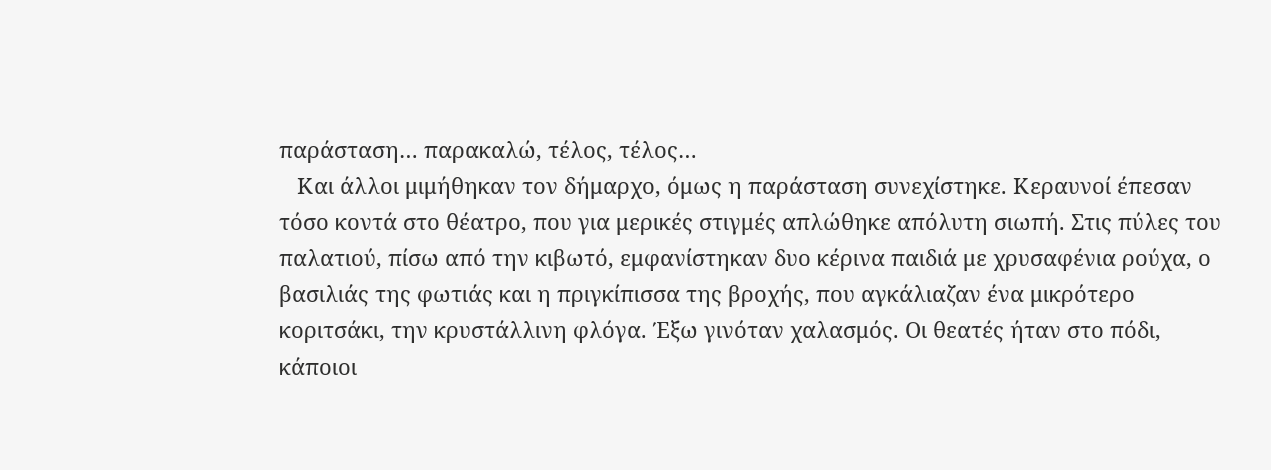παράσταση… παρακαλώ, τέλος, τέλος…
   Και άλλοι μιμήθηκαν τον δήμαρχο, όμως η παράσταση συνεχίστηκε. Κεραυνοί έπεσαν τόσο κοντά στο θέατρο, που για μερικές στιγμές απλώθηκε απόλυτη σιωπή. Στις πύλες του παλατιού, πίσω από την κιβωτό, εμφανίστηκαν δυο κέρινα παιδιά με χρυσαφένια ρούχα, ο βασιλιάς της φωτιάς και η πριγκίπισσα της βροχής, που αγκάλιαζαν ένα μικρότερο κοριτσάκι, την κρυστάλλινη φλόγα. Έξω γινόταν χαλασμός. Οι θεατές ήταν στο πόδι, κάποιοι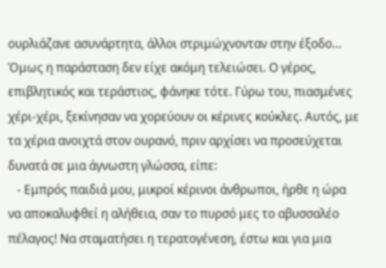ουρλιάζανε ασυνάρτητα, άλλοι στριμώχνονταν στην έξοδο… Όμως η παράσταση δεν είχε ακόμη τελειώσει. Ο γέρος, επιβλητικός και τεράστιος, φάνηκε τότε. Γύρω του, πιασμένες χέρι-χέρι, ξεκίνησαν να χορεύουν οι κέρινες κούκλες. Αυτός, με τα χέρια ανοιχτά στον ουρανό, πριν αρχίσει να προσεύχεται δυνατά σε μια άγνωστη γλώσσα, είπε:
   - Εμπρός παιδιά μου, μικροί κέρινοι άνθρωποι, ήρθε η ώρα να αποκαλυφθεί η αλήθεια, σαν το πυρσό μες το αβυσσαλέο πέλαγος! Να σταματήσει η τερατογένεση, έστω και για μια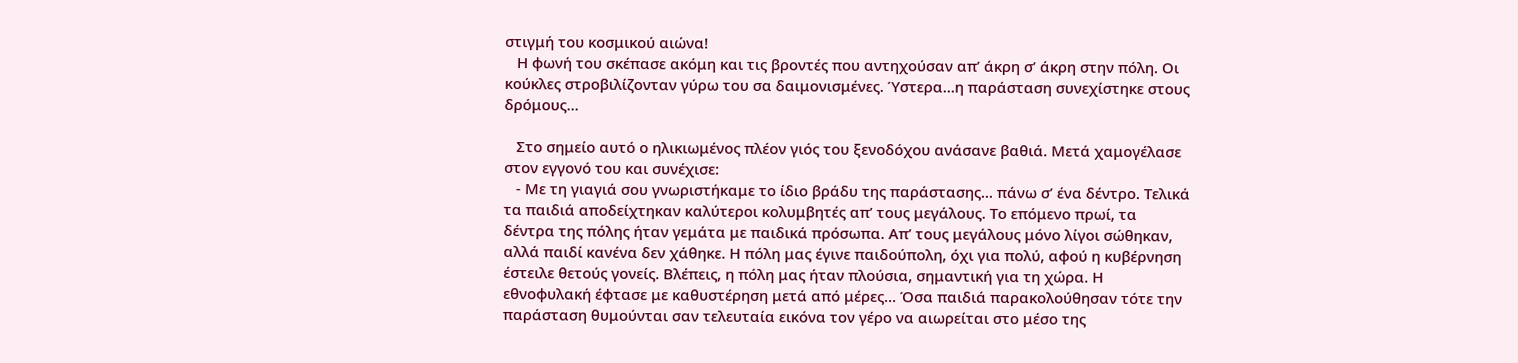στιγμή του κοσμικού αιώνα!
   Η φωνή του σκέπασε ακόμη και τις βροντές που αντηχούσαν απʼ άκρη σʼ άκρη στην πόλη. Οι κούκλες στροβιλίζονταν γύρω του σα δαιμονισμένες. Ύστερα…η παράσταση συνεχίστηκε στους δρόμους…

   Στο σημείο αυτό ο ηλικιωμένος πλέον γιός του ξενοδόχου ανάσανε βαθιά. Μετά χαμογέλασε στον εγγονό του και συνέχισε:
   - Με τη γιαγιά σου γνωριστήκαμε το ίδιο βράδυ της παράστασης... πάνω σʼ ένα δέντρο. Τελικά τα παιδιά αποδείχτηκαν καλύτεροι κολυμβητές απʼ τους μεγάλους. Το επόμενο πρωί, τα δέντρα της πόλης ήταν γεμάτα με παιδικά πρόσωπα. Απʼ τους μεγάλους μόνο λίγοι σώθηκαν, αλλά παιδί κανένα δεν χάθηκε. Η πόλη μας έγινε παιδούπολη, όχι για πολύ, αφού η κυβέρνηση έστειλε θετούς γονείς. Βλέπεις, η πόλη μας ήταν πλούσια, σημαντική για τη χώρα. Η εθνοφυλακή έφτασε με καθυστέρηση μετά από μέρες… Όσα παιδιά παρακολούθησαν τότε την παράσταση θυμούνται σαν τελευταία εικόνα τον γέρο να αιωρείται στο μέσο της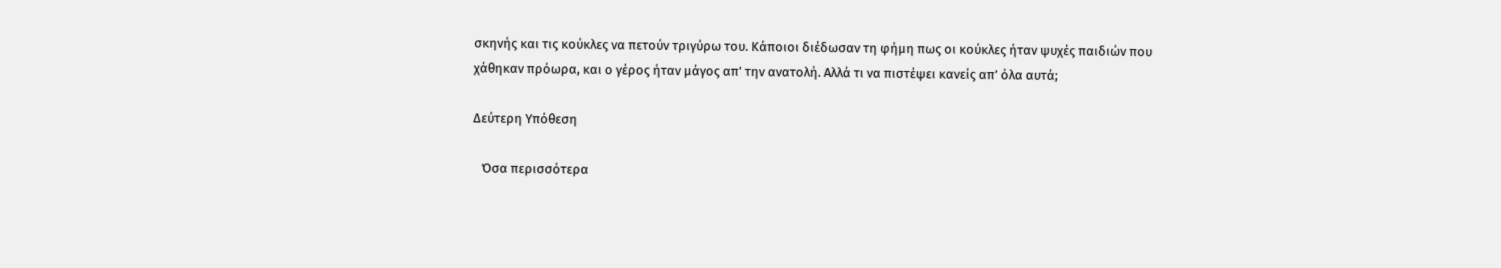σκηνής και τις κούκλες να πετούν τριγύρω του. Κάποιοι διέδωσαν τη φήμη πως οι κούκλες ήταν ψυχές παιδιών που χάθηκαν πρόωρα, και ο γέρος ήταν μάγος απʼ την ανατολή. Αλλά τι να πιστέψει κανείς απʼ όλα αυτά;

Δεύτερη Υπόθεση

   Όσα περισσότερα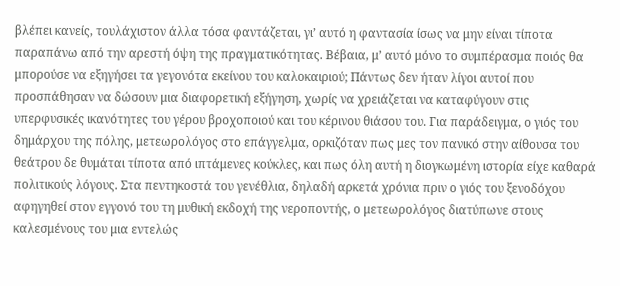βλέπει κανείς, τουλάχιστον άλλα τόσα φαντάζεται, γιʼ αυτό η φαντασία ίσως να μην είναι τίποτα παραπάνω από την αρεστή όψη της πραγματικότητας. Βέβαια, μʼ αυτό μόνο το συμπέρασμα ποιός θα μπορούσε να εξηγήσει τα γεγονότα εκείνου του καλοκαιριού; Πάντως δεν ήταν λίγοι αυτοί που προσπάθησαν να δώσουν μια διαφορετική εξήγηση, χωρίς να χρειάζεται να καταφύγουν στις υπερφυσικές ικανότητες του γέρου βροχοποιού και του κέρινου θιάσου του. Για παράδειγμα, ο γιός του δημάρχου της πόλης, μετεωρολόγος στο επάγγελμα, ορκιζόταν πως μες τον πανικό στην αίθουσα του θεάτρου δε θυμάται τίποτα από ιπτάμενες κούκλες, και πως όλη αυτή η διογκωμένη ιστορία είχε καθαρά πολιτικούς λόγους. Στα πεντηκοστά του γενέθλια, δηλαδή αρκετά χρόνια πριν ο γιός του ξενοδόχου αφηγηθεί στον εγγονό του τη μυθική εκδοχή της νεροποντής, ο μετεωρολόγος διατύπωνε στους καλεσμένους του μια εντελώς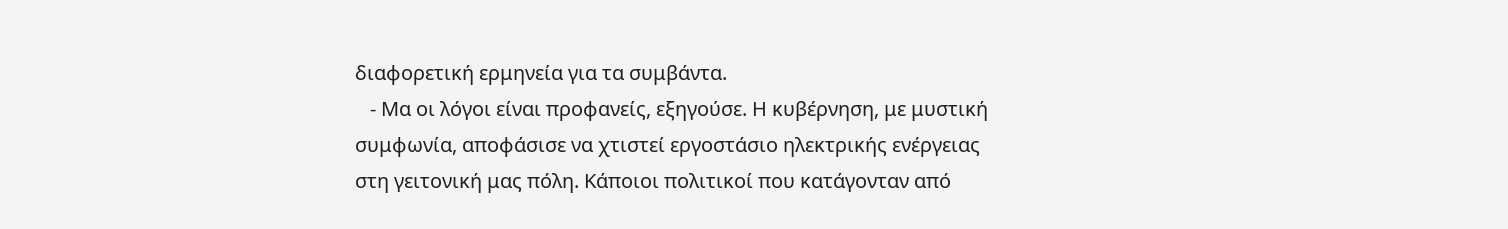διαφορετική ερμηνεία για τα συμβάντα.
   - Μα οι λόγοι είναι προφανείς, εξηγούσε. Η κυβέρνηση, με μυστική συμφωνία, αποφάσισε να χτιστεί εργοστάσιο ηλεκτρικής ενέργειας στη γειτονική μας πόλη. Κάποιοι πολιτικοί που κατάγονταν από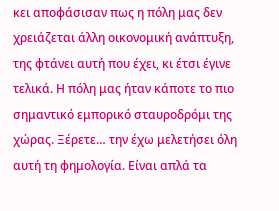κει αποφάσισαν πως η πόλη μας δεν χρειάζεται άλλη οικονομική ανάπτυξη, της φτάνει αυτή που έχει, κι έτσι έγινε τελικά. Η πόλη μας ήταν κάποτε το πιο σημαντικό εμπορικό σταυροδρόμι της χώρας. Ξέρετε… την έχω μελετήσει όλη αυτή τη φημολογία. Είναι απλά τα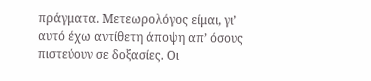πράγματα. Μετεωρολόγος είμαι, γιʼ αυτό έχω αντίθετη άποψη απʼ όσους πιστεύουν σε δοξασίες. Οι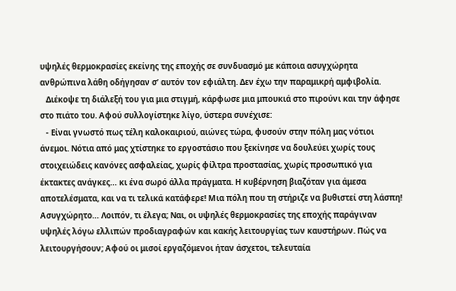υψηλές θερμοκρασίες εκείνης της εποχής σε συνδυασμό με κάποια ασυγχώρητα ανθρώπινα λάθη οδήγησαν σʼ αυτόν τον εφιάλτη. Δεν έχω την παραμικρή αμφιβολία.
   Διέκοψε τη διάλεξή του για μια στιγμή, κάρφωσε μια μπουκιά στο πιρούνι και την άφησε στο πιάτο του. Αφού συλλογίστηκε λίγο, ύστερα συνέχισε:
   - Είναι γνωστό πως τέλη καλοκαιριού, αιώνες τώρα, φυσούν στην πόλη μας νότιοι άνεμοι. Νότια από μας χτίστηκε το εργοστάσιο που ξεκίνησε να δουλεύει χωρίς τους στοιχειώδεις κανόνες ασφαλείας, χωρίς φίλτρα προστασίας, χωρίς προσωπικό για έκτακτες ανάγκες… κι ένα σωρό άλλα πράγματα. Η κυβέρνηση βιαζόταν για άμεσα αποτελέσματα, και να τι τελικά κατάφερε! Μια πόλη που τη στήριζε να βυθιστεί στη λάσπη! Ασυγχώρητο… Λοιπόν, τι έλεγα; Ναι, οι υψηλές θερμοκρασίες της εποχής παράγιναν υψηλές λόγω ελλιπών προδιαγραφών και κακής λειτουργίας των καυστήρων. Πώς να λειτουργήσουν; Αφού οι μισοί εργαζόμενοι ήταν άσχετοι, τελευταία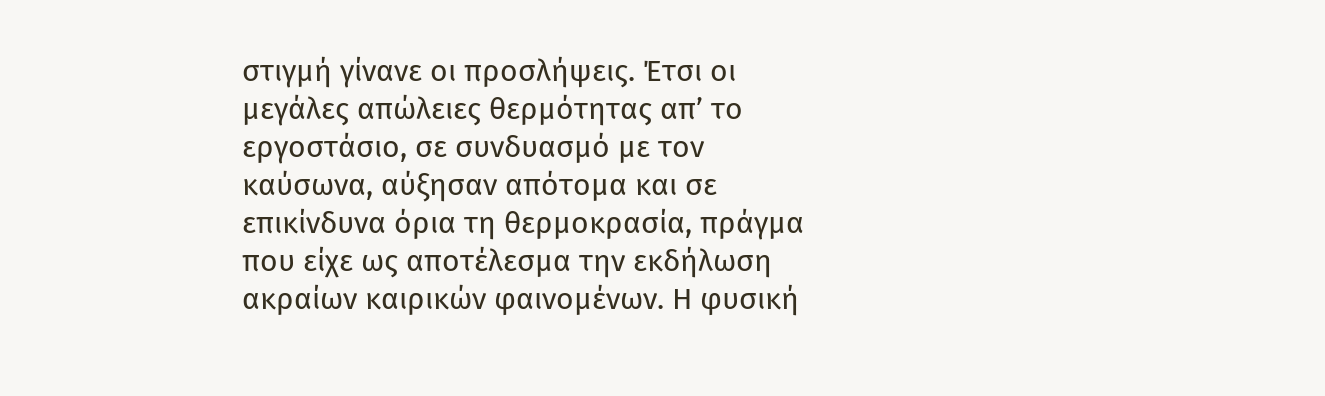στιγμή γίνανε οι προσλήψεις. Έτσι οι μεγάλες απώλειες θερμότητας απʼ το εργοστάσιο, σε συνδυασμό με τον καύσωνα, αύξησαν απότομα και σε επικίνδυνα όρια τη θερμοκρασία, πράγμα που είχε ως αποτέλεσμα την εκδήλωση ακραίων καιρικών φαινομένων. Η φυσική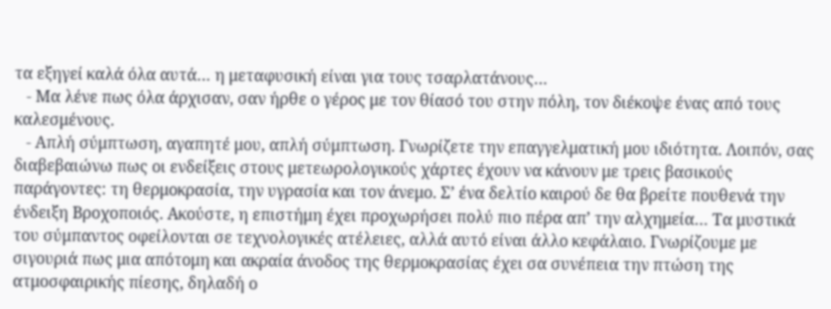τα εξηγεί καλά όλα αυτά… η μεταφυσική είναι για τους τσαρλατάνους…
   - Μα λένε πως όλα άρχισαν, σαν ήρθε ο γέρος με τον θίασό του στην πόλη, τον διέκοψε ένας από τους καλεσμένους.
   - Απλή σύμπτωση, αγαπητέ μου, απλή σύμπτωση. Γνωρίζετε την επαγγελματική μου ιδιότητα. Λοιπόν, σας διαβεβαιώνω πως οι ενδείξεις στους μετεωρολογικούς χάρτες έχουν να κάνουν με τρεις βασικούς παράγοντες: τη θερμοκρασία, την υγρασία και τον άνεμο. Σʼ ένα δελτίο καιρού δε θα βρείτε πουθενά την ένδειξη Βροχοποιός. Ακούστε, η επιστήμη έχει προχωρήσει πολύ πιο πέρα απʼ την αλχημεία… Τα μυστικά του σύμπαντος οφείλονται σε τεχνολογικές ατέλειες, αλλά αυτό είναι άλλο κεφάλαιο. Γνωρίζουμε με σιγουριά πως μια απότομη και ακραία άνοδος της θερμοκρασίας έχει σα συνέπεια την πτώση της ατμοσφαιρικής πίεσης, δηλαδή ο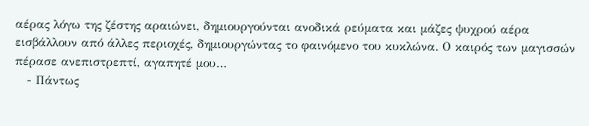αέρας λόγω της ζέστης αραιώνει, δημιουργούνται ανοδικά ρεύματα και μάζες ψυχρού αέρα εισβάλλουν από άλλες περιοχές, δημιουργώντας το φαινόμενο του κυκλώνα. Ο καιρός των μαγισσών πέρασε ανεπιστρεπτί, αγαπητέ μου…
   - Πάντως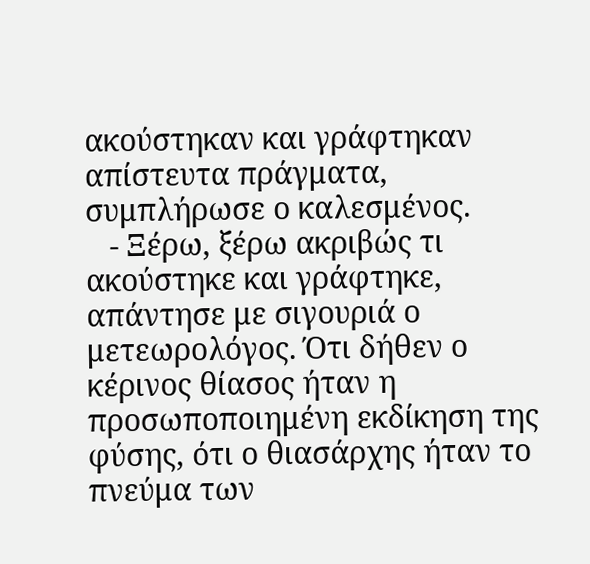ακούστηκαν και γράφτηκαν απίστευτα πράγματα, συμπλήρωσε ο καλεσμένος.
   - Ξέρω, ξέρω ακριβώς τι ακούστηκε και γράφτηκε, απάντησε με σιγουριά ο μετεωρολόγος. Ότι δήθεν ο κέρινος θίασος ήταν η προσωποποιημένη εκδίκηση της φύσης, ότι ο θιασάρχης ήταν το πνεύμα των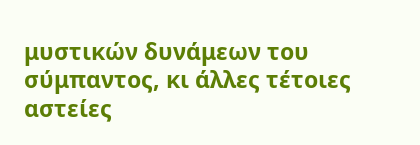μυστικών δυνάμεων του σύμπαντος, κι άλλες τέτοιες αστείες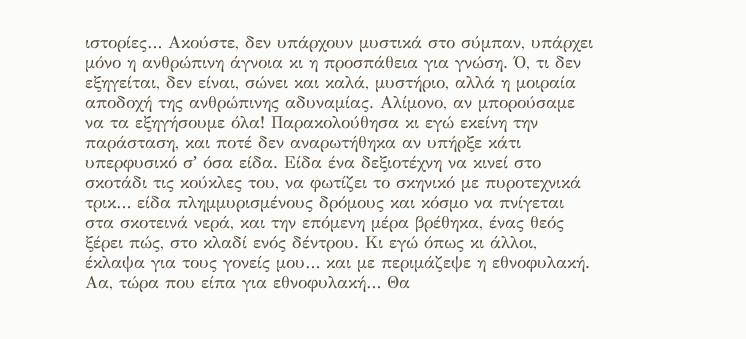ιστορίες… Ακούστε, δεν υπάρχουν μυστικά στο σύμπαν, υπάρχει μόνο η ανθρώπινη άγνοια κι η προσπάθεια για γνώση. Ό, τι δεν εξηγείται, δεν είναι, σώνει και καλά, μυστήριο, αλλά η μοιραία αποδοχή της ανθρώπινης αδυναμίας. Αλίμονο, αν μπορούσαμε να τα εξηγήσουμε όλα! Παρακολούθησα κι εγώ εκείνη την παράσταση, και ποτέ δεν αναρωτήθηκα αν υπήρξε κάτι υπερφυσικό σʼ όσα είδα. Είδα ένα δεξιοτέχνη να κινεί στο σκοτάδι τις κούκλες του, να φωτίζει το σκηνικό με πυροτεχνικά τρικ… είδα πλημμυρισμένους δρόμους και κόσμο να πνίγεται στα σκοτεινά νερά, και την επόμενη μέρα βρέθηκα, ένας θεός ξέρει πώς, στο κλαδί ενός δέντρου. Κι εγώ όπως κι άλλοι, έκλαψα για τους γονείς μου… και με περιμάζεψε η εθνοφυλακή. Αα, τώρα που είπα για εθνοφυλακή… Θα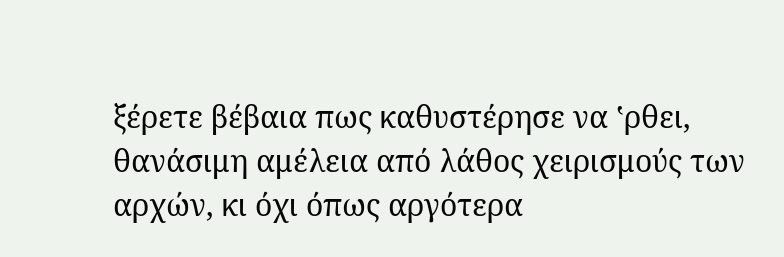ξέρετε βέβαια πως καθυστέρησε να ʽρθει, θανάσιμη αμέλεια από λάθος χειρισμούς των αρχών, κι όχι όπως αργότερα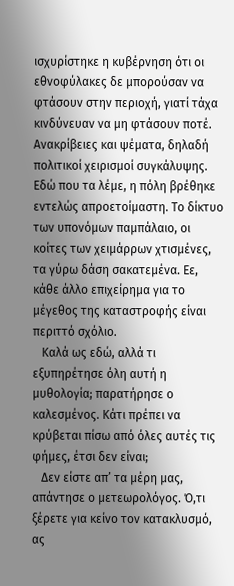ισχυρίστηκε η κυβέρνηση ότι οι εθνοφύλακες δε μπορούσαν να φτάσουν στην περιοχή, γιατί τάχα κινδύνευαν να μη φτάσουν ποτέ. Ανακρίβειες και ψέματα, δηλαδή πολιτικοί χειρισμοί συγκάλυψης. Εδώ που τα λέμε, η πόλη βρέθηκε εντελώς απροετοίμαστη. Το δίκτυο των υπονόμων παμπάλαιο, οι κοίτες των χειμάρρων χτισμένες, τα γύρω δάση σακατεμένα. Εε, κάθε άλλο επιχείρημα για το μέγεθος της καταστροφής είναι περιττό σχόλιο.
   Καλά ως εδώ, αλλά τι εξυπηρέτησε όλη αυτή η μυθολογία; παρατήρησε ο καλεσμένος. Κάτι πρέπει να κρύβεται πίσω από όλες αυτές τις φήμες, έτσι δεν είναι;
   Δεν είστε απʼ τα μέρη μας, απάντησε ο μετεωρολόγος. Ό,τι ξέρετε για κείνο τον κατακλυσμό, ας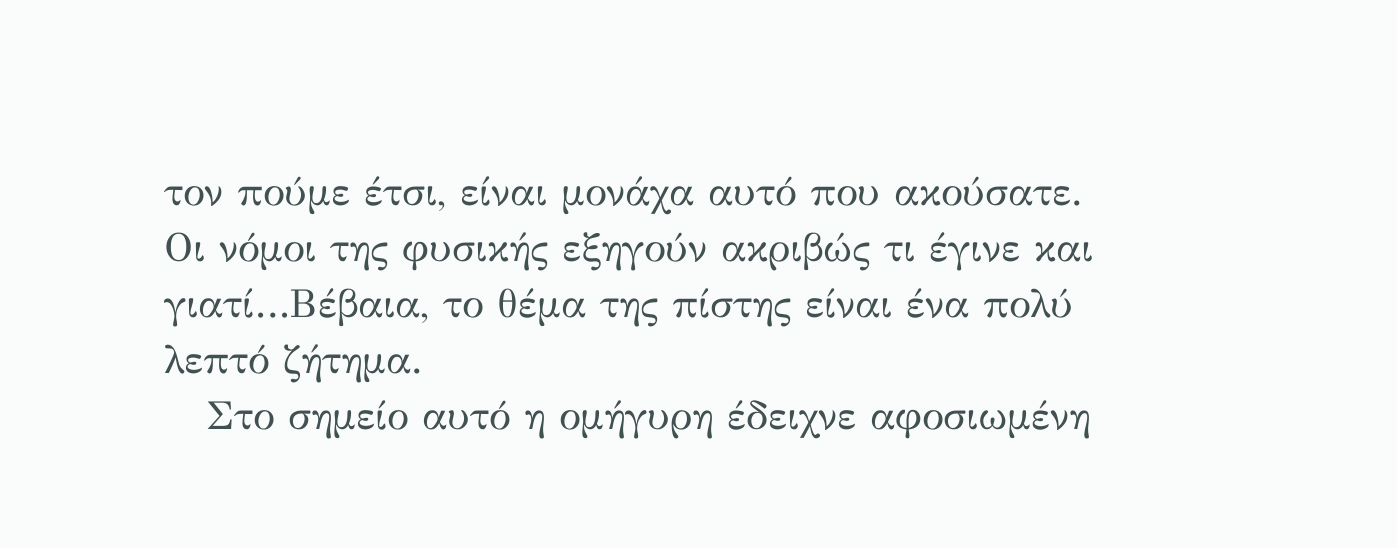τον πούμε έτσι, είναι μονάχα αυτό που ακούσατε. Οι νόμοι της φυσικής εξηγούν ακριβώς τι έγινε και γιατί…Βέβαια, το θέμα της πίστης είναι ένα πολύ λεπτό ζήτημα.
   Στο σημείο αυτό η ομήγυρη έδειχνε αφοσιωμένη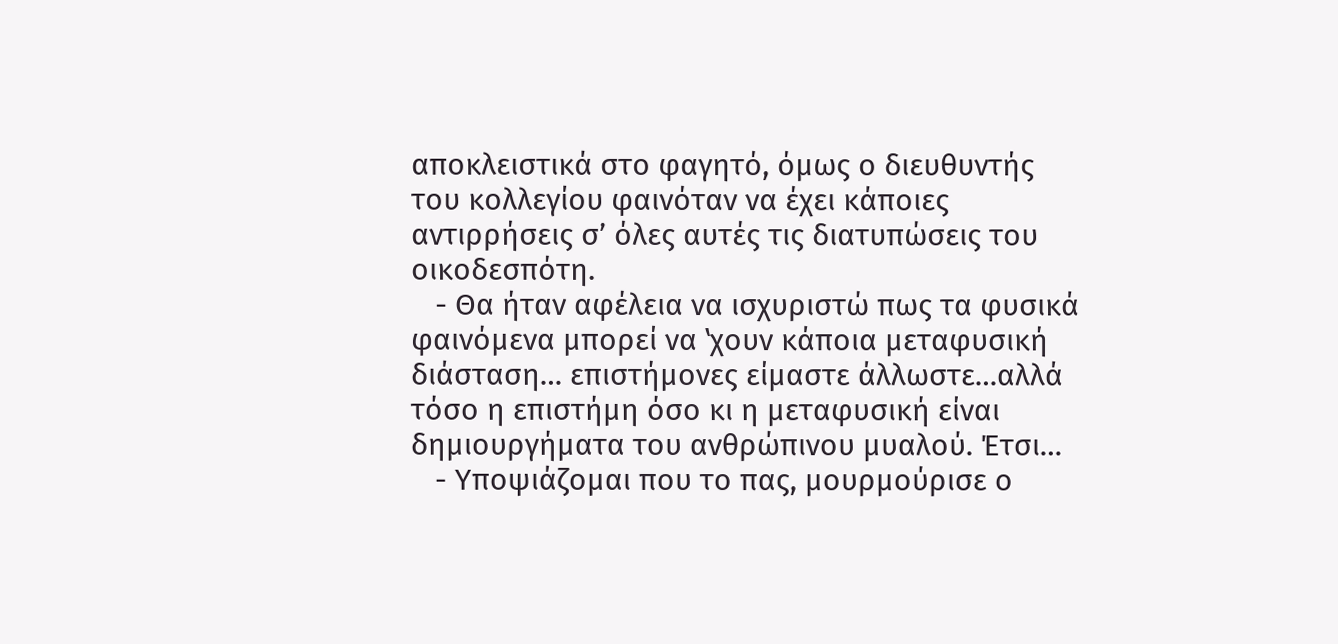αποκλειστικά στο φαγητό, όμως ο διευθυντής του κολλεγίου φαινόταν να έχει κάποιες αντιρρήσεις σʼ όλες αυτές τις διατυπώσεις του οικοδεσπότη.
   - Θα ήταν αφέλεια να ισχυριστώ πως τα φυσικά φαινόμενα μπορεί να ʽχουν κάποια μεταφυσική διάσταση… επιστήμονες είμαστε άλλωστε…αλλά τόσο η επιστήμη όσο κι η μεταφυσική είναι δημιουργήματα του ανθρώπινου μυαλού. Έτσι…
   - Υποψιάζομαι που το πας, μουρμούρισε ο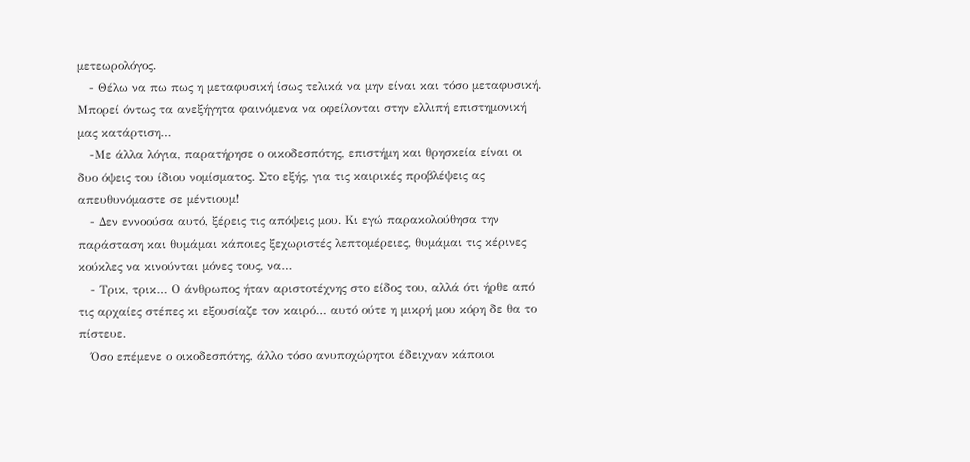μετεωρολόγος.
   - Θέλω να πω πως η μεταφυσική ίσως τελικά να μην είναι και τόσο μεταφυσική. Μπορεί όντως τα ανεξήγητα φαινόμενα να οφείλονται στην ελλιπή επιστημονική μας κατάρτιση…
   -Με άλλα λόγια, παρατήρησε ο οικοδεσπότης, επιστήμη και θρησκεία είναι οι δυο όψεις του ίδιου νομίσματος. Στο εξής, για τις καιρικές προβλέψεις ας απευθυνόμαστε σε μέντιουμ!
   - Δεν εννοούσα αυτό, ξέρεις τις απόψεις μου. Κι εγώ παρακολούθησα την παράσταση και θυμάμαι κάποιες ξεχωριστές λεπτομέρειες, θυμάμαι τις κέρινες κούκλες να κινούνται μόνες τους, να…
   - Τρικ, τρικ… Ο άνθρωπος ήταν αριστοτέχνης στο είδος του, αλλά ότι ήρθε από τις αρχαίες στέπες κι εξουσίαζε τον καιρό… αυτό ούτε η μικρή μου κόρη δε θα το πίστευε.
   Όσο επέμενε ο οικοδεσπότης, άλλο τόσο ανυποχώρητοι έδειχναν κάποιοι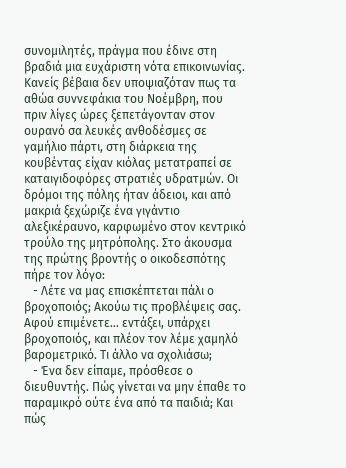συνομιλητές, πράγμα που έδινε στη βραδιά μια ευχάριστη νότα επικοινωνίας. Κανείς βέβαια δεν υποψιαζόταν πως τα αθώα συννεφάκια του Νοέμβρη, που πριν λίγες ώρες ξεπετάγονταν στον ουρανό σα λευκές ανθοδέσμες σε γαμήλιο πάρτι, στη διάρκεια της κουβέντας είχαν κιόλας μετατραπεί σε καταιγιδοφόρες στρατιές υδρατμών. Οι δρόμοι της πόλης ήταν άδειοι, και από μακριά ξεχώριζε ένα γιγάντιο αλεξικέραυνο, καρφωμένο στον κεντρικό τρούλο της μητρόπολης. Στο άκουσμα της πρώτης βροντής ο οικοδεσπότης πήρε τον λόγο:
   - Λέτε να μας επισκέπτεται πάλι ο βροχοποιός; Ακούω τις προβλέψεις σας. Αφού επιμένετε… εντάξει, υπάρχει βροχοποιός, και πλέον τον λέμε χαμηλό βαρομετρικό. Τι άλλο να σχολιάσω;
   - Ένα δεν είπαμε, πρόσθεσε ο διευθυντής. Πώς γίνεται να μην έπαθε το παραμικρό ούτε ένα από τα παιδιά; Και πώς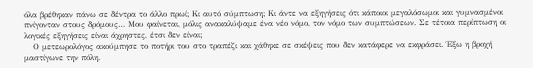όλα βρέθηκαν πάνω σε δέντρα το άλλο πρωί; Κι αυτό σύμπτωση; Κι άντε να εξηγήσεις ότι κάποιοι μεγαλόσωμοι και γυμνασμένοι πνίγονταν στους δρόμους… Μου φαίνεται, μόλις ανακαλύψαμε ένα νέο νόμο, τον νόμο των συμπτώσεων. Σε τέτοια περίπτωση οι λογικές εξηγήσεις είναι άχρηστες, έτσι δεν είναι;
   Ο μετεωρολόγος ακούμπησε το ποτήρι του στο τραπέζι και χάθηκε σε σκέψεις που δεν κατάφερε να εκφράσει. Έξω η βροχή μαστίγωνε την πόλη.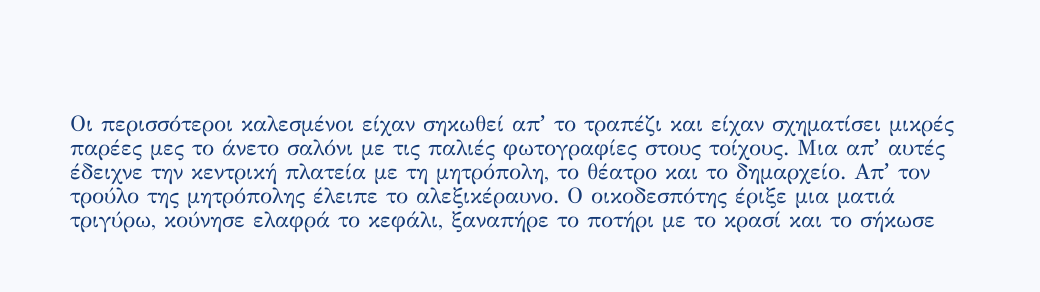Οι περισσότεροι καλεσμένοι είχαν σηκωθεί απʼ το τραπέζι και είχαν σχηματίσει μικρές παρέες μες το άνετο σαλόνι με τις παλιές φωτογραφίες στους τοίχους. Μια απʼ αυτές έδειχνε την κεντρική πλατεία με τη μητρόπολη, το θέατρο και το δημαρχείο. Απʼ τον τρούλο της μητρόπολης έλειπε το αλεξικέραυνο. Ο οικοδεσπότης έριξε μια ματιά τριγύρω, κούνησε ελαφρά το κεφάλι, ξαναπήρε το ποτήρι με το κρασί και το σήκωσε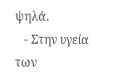ψηλά.
   - Στην υγεία των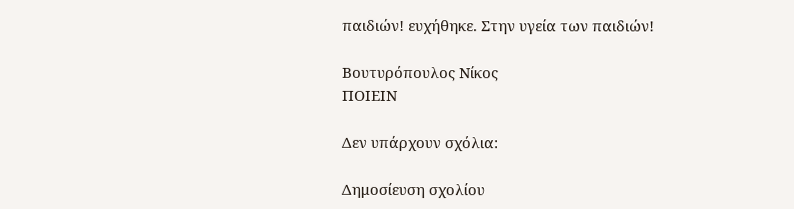παιδιών! ευχήθηκε. Στην υγεία των παιδιών!

Βουτυρόπουλος Νίκος
ΠΟΙΕΙΝ

Δεν υπάρχουν σχόλια:

Δημοσίευση σχολίου